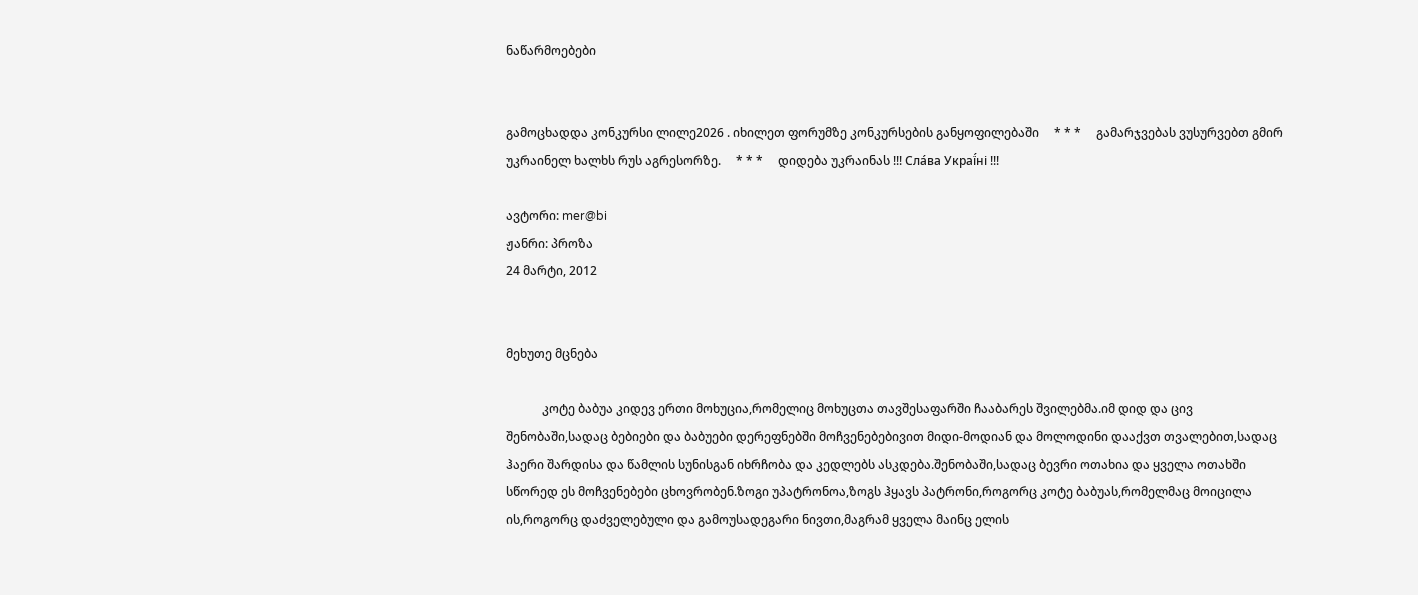ნაწარმოებები


გამოცხადდა კონკურსი ლილე2026 . იხილეთ ფორუმზე კონკურსების განყოფილებაში     * * *     გამარჯვებას ვუსურვებთ გმირ უკრაინელ ხალხს რუს აგრესორზე.     * * *     დიდება უკრაინას !!! Сла́ва Украї́ні !!!

ავტორი: mer@bi
ჟანრი: პროზა
24 მარტი, 2012


მეხუთე მცნება

            კოტე ბაბუა კიდევ ერთი მოხუცია,რომელიც მოხუცთა თავშესაფარში ჩააბარეს შვილებმა.იმ დიდ და ცივ შენობაში,სადაც ბებიები და ბაბუები დერეფნებში მოჩვენებებივით მიდი-მოდიან და მოლოდინი დააქვთ თვალებით,სადაც ჰაერი შარდისა და წამლის სუნისგან იხრჩობა და კედლებს ასკდება.შენობაში,სადაც ბევრი ოთახია და ყველა ოთახში სწორედ ეს მოჩვენებები ცხოვრობენ.ზოგი უპატრონოა,ზოგს ჰყავს პატრონი,როგორც კოტე ბაბუას,რომელმაც მოიცილა ის,როგორც დაძველებული და გამოუსადეგარი ნივთი,მაგრამ ყველა მაინც ელის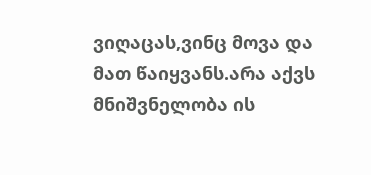ვიღაცას,ვინც მოვა და მათ წაიყვანს.არა აქვს მნიშვნელობა ის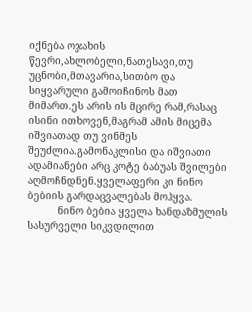იქნება ოჯახის წევრი,ახლობელი,ნათესავი,თუ უცნობი,მთავარია,სითბო და სიყვარული გამოიჩინოს მათ მიმართ.ეს არის ის მცირე რამ,რასაც ისინი ითხოვენ,მაგრამ ამის მიცემა იშვიათად თუ ვინმეს შეუძლია.გამონაკლისი და იშვიათი ადამიანები არც კოტე ბაბუას შვილები აღმოჩნდნენ.ყველაფერი კი ნინო ბებიის გარდაცვალებას მოჰყვა.
          ნინო ბებია ყველა ხანდაზმულის სასურველი სიკვდილით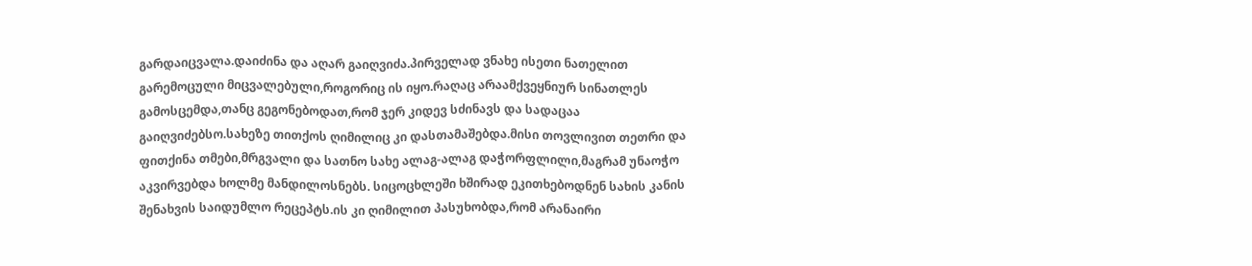გარდაიცვალა.დაიძინა და აღარ გაიღვიძა.პირველად ვნახე ისეთი ნათელით გარემოცული მიცვალებული,როგორიც ის იყო.რაღაც არაამქვეყნიურ სინათლეს გამოსცემდა,თანც გეგონებოდათ,რომ ჯერ კიდევ სძინავს და სადაცაა გაიღვიძებსო.სახეზე თითქოს ღიმილიც კი დასთამაშებდა.მისი თოვლივით თეთრი და ფითქინა თმები,მრგვალი და სათნო სახე ალაგ-ალაგ დაჭორფლილი,მაგრამ უნაოჭო აკვირვებდა ხოლმე მანდილოსნებს. სიცოცხლეში ხშირად ეკითხებოდნენ სახის კანის შენახვის საიდუმლო რეცეპტს.ის კი ღიმილით პასუხობდა,რომ არანაირი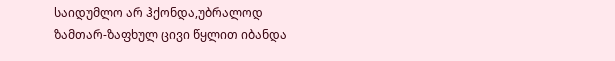საიდუმლო არ ჰქონდა,უბრალოდ ზამთარ-ზაფხულ ცივი წყლით იბანდა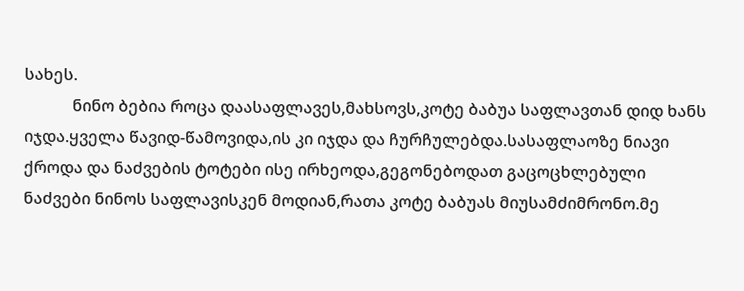სახეს.
            ნინო ბებია როცა დაასაფლავეს,მახსოვს,კოტე ბაბუა საფლავთან დიდ ხანს იჯდა.ყველა წავიდ-წამოვიდა,ის კი იჯდა და ჩურჩულებდა.სასაფლაოზე ნიავი ქროდა და ნაძვების ტოტები ისე ირხეოდა,გეგონებოდათ გაცოცხლებული ნაძვები ნინოს საფლავისკენ მოდიან,რათა კოტე ბაბუას მიუსამძიმრონო.მე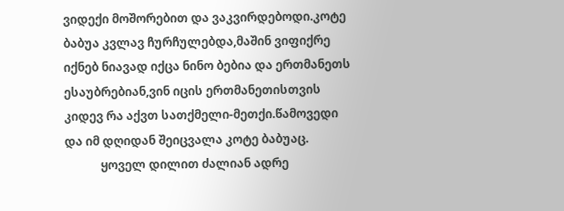ვიდექი მოშორებით და ვაკვირდებოდი.კოტე ბაბუა კვლავ ჩურჩულებდა,მაშინ ვიფიქრე იქნებ ნიავად იქცა ნინო ბებია და ერთმანეთს ესაუბრებიან,ვინ იცის ერთმანეთისთვის კიდევ რა აქვთ სათქმელი-მეთქი.წამოვედი და იმ დღიდან შეიცვალა კოტე ბაბუაც.
            ყოველ დილით ძალიან ადრე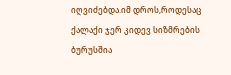იღვიძებდა.იმ დროს,როდესაც ქალაქი ჯერ კიდევ სიზმრების ბურუსშია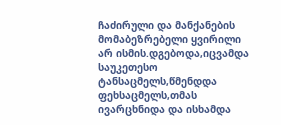ჩაძირული და მანქანების მომაბეზრებელი ყვირილი არ ისმის.დგებოდა,იცვამდა საუკეთესო ტანსაცმელს,წმენდდა ფეხსაცმელს,თმას ივარცხნიდა და ისხამდა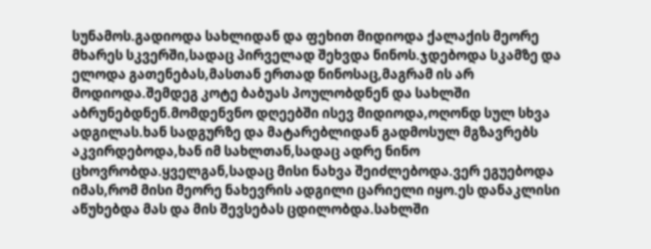სუნამოს.გადიოდა სახლიდან და ფეხით მიდიოდა ქალაქის მეორე მხარეს სკვერში,სადაც პირველად შეხვდა ნინოს.ჯდებოდა სკამზე და ელოდა გათენებას,მასთან ერთად ნინოსაც,მაგრამ ის არ მოდიოდა.შემდეგ კოტე ბაბუას პოულობდნენ და სახლში აბრუნებდნენ.მომდენვნო დღეებში ისევ მიდიოდა,ოღონდ სულ სხვა ადგილას.ხან სადგურზე და მატარებლიდან გადმოსულ მგზავრებს აკვირდებოდა,ხან იმ სახლთან,სადაც ადრე ნინო ცხოვრობდა.ყველგან,სადაც მისი ნახვა შეიძლებოდა.ვერ ეგუებოდა იმას,რომ მისი მეორე ნახევრის ადგილი ცარიელი იყო.ეს დანაკლისი აწუხებდა მას და მის შევსებას ცდილობდა.სახლში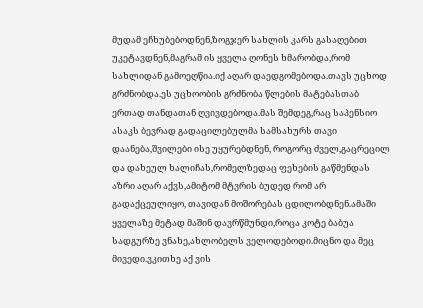მუდამ ეჩხუბებოდნენ,ზოგჯერ სახლის კარს გასაღებით უკეტავდნენ,მაგრამ ის ყველა ღონეს ხმარობდა,რომ სახლიდან გამოეღწია.იქ აღარ დაედგომებოდა.თავს უცხოდ გრძნობდა.ეს უცხოობის გრძნობა წლების მატებასთაბ ერთად თანდათან ღვივდებოდა.მას შემდეგ,რაც საპენსიო ასაკს ბევრად გადაცილებულმა სამსახურს თავი დაანება,შვილები ისე უყურებდნენ, როგორც ძველ,გაცრეცილ  და დახეულ ხალიჩას,რომელზედაც ფეხების გაწმენდას აზრი აღარ აქვს,ამიტომ მტვრის ბუდედ რომ არ გადაქცეულიყო, თავიდან მოშორებას ცდილობდნენ.ამაში ყველაზე მეტად მაშინ დავრწმუნდი,როცა კოტე ბაბუა სადგურზე ვნახე,ახლობელს ველოდებოდი.მიცნო და მეც მივედი.ვკითხე აქ ვის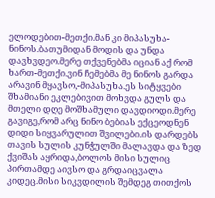ელოდებით-მეთქი.მან კი მიპასუხა-ნინოს.ბათუმიდან მოდის და უნდა დავხვდეო.მერე თქვენებმა იციან აქ რომ ხართ-მეთქი.ვინ ჩემებმა მე ნინოს გარდა არავინ მყავსო,-მიპასუხა.ეს სიტყვები შხამიანი ეკლებივით მოხვდა გულს და მთელი დღე მოშხამული დავდიოდი.მერე გავიგე,რომ არც ნინო ბებიას ექცეოდნენ დიდი სიყვარულით შვილები.ის დარდებს თავის სულის კუნჭულში მალავდა და ზედ ქვიშას აყრიდა,ბოლოს მისი სულიც პირთამდე აივსო და გრდაიცვალა კიდეც.მისი სიკვდილის შემდეგ თითქოს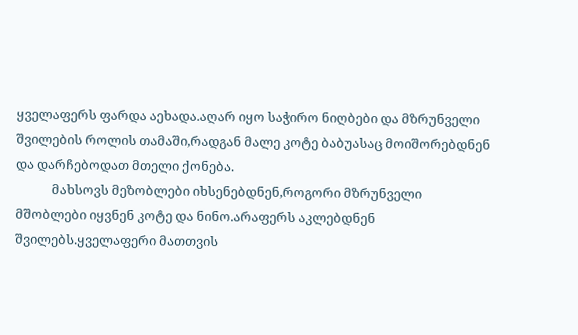ყველაფერს ფარდა აეხადა.აღარ იყო საჭირო ნიღბები და მზრუნველი შვილების როლის თამაში,რადგან მალე კოტე ბაბუასაც მოიშორებდნენ და დარჩებოდათ მთელი ქონება.
            მახსოვს მეზობლები იხსენებდნენ,როგორი მზრუნველი მშობლები იყვნენ კოტე და ნინო.არაფერს აკლებდნენ შვილებს.ყველაფერი მათთვის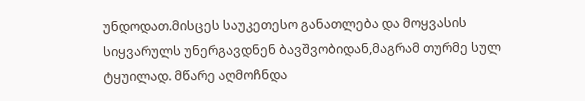უნდოდათ.მისცეს საუკეთესო განათლება და მოყვასის სიყვარულს უნერგავდნენ ბავშვობიდან,მაგრამ თურმე სულ ტყუილად. მწარე აღმოჩნდა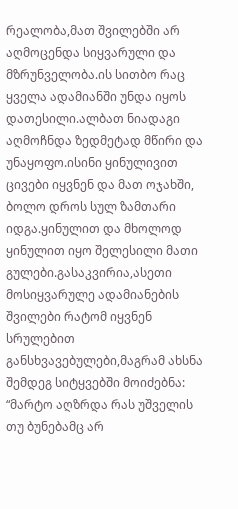რეალობა,მათ შვილებში არ აღმოცენდა სიყვარული და მზრუნველობა.ის სითბო რაც ყველა ადამიანში უნდა იყოს დათესილი.ალბათ ნიადაგი აღმოჩნდა ზედმეტად მწირი და უნაყოფო.ისინი ყინულივით ცივები იყვნენ და მათ ოჯახში, ბოლო დროს სულ ზამთარი იდგა.ყინულით და მხოლოდ ყინულით იყო შელესილი მათი გულები.გასაკვირია,ასეთი მოსიყვარულე ადამიანების შვილები რატომ იყვნენ სრულებით განსხვავებულები,მაგრამ ახსნა შემდეგ სიტყვებში მოიძებნა: “მარტო აღზრდა რას უშველის თუ ბუნებამც არ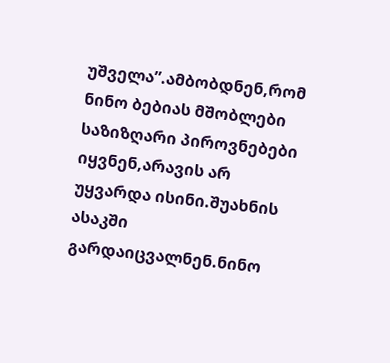უშველა”.ამბობდნენ,რომ ნინო ბებიას მშობლები საზიზღარი პიროვნებები იყვნენ,არავის არ უყვარდა ისინი.შუახნის ასაკში გარდაიცვალნენ.ნინო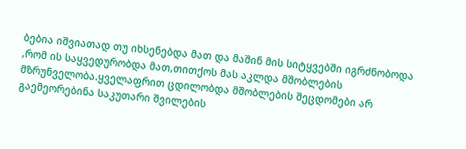ბებია იშვიათად თუ იხსენებდა მათ და მაშინ მის სიტყვებში იგრძნობოდა ,რომ ის საყვედურობდა მათ,თითქოს მას აკლდა მშობლების მზრუნველობა.ყველაფრით ცდილობდა მშობლების შეცდომები არ გაემეორებინა საკუთარი შვილების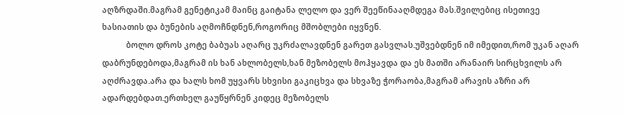აღზრდაში.მაგრამ გენეტიკამ მაინც გაიტანა ლელო და ვერ შეეწინააღმდეგა მას.შვილებიც ისეთივე ხასიათის და ბუნების აღმოჩნდნენ,როგორიც მშობლები იყვნენ.
            ბოლო დროს კოტე ბაბუას აღარც უკრძალავდნენ გარეთ გასვლას.უშვებდნენ იმ იმედით,რომ უკან აღარ დაბრუნდებოდა,მაგრამ ის ხან ახლობელს,ხან მეზობელს მოჰყავდა და ეს მათში არანაირ სირცხვილს არ აღძრავდა.არა და ხალს ხომ უყვარს სხვისი გაკიცხვა და სხვაზე ჭორაობა,მაგრამ არავის აზრი არ ადარდებდათ.ერთხელ გაუწყრნენ კიდეც მეზობელს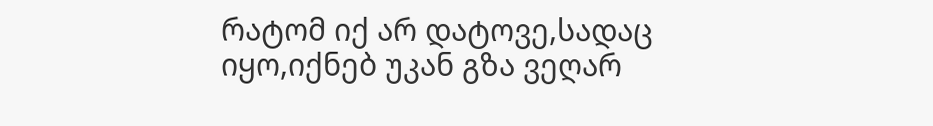რატომ იქ არ დატოვე,სადაც იყო,იქნებ უკან გზა ვეღარ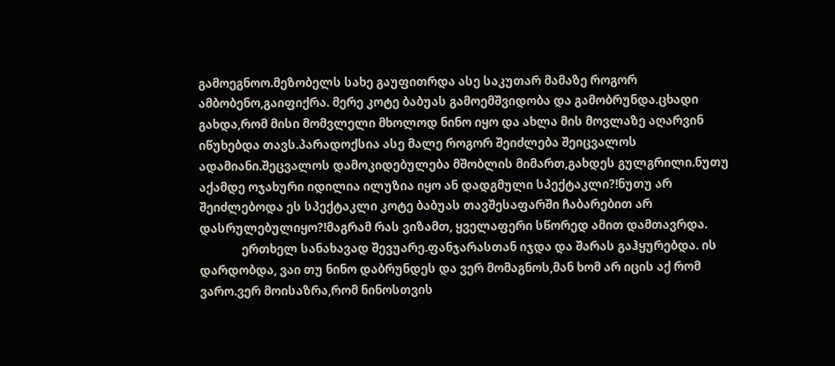გამოეგნოო.მეზობელს სახე გაუფითრდა ასე საკუთარ მამაზე როგორ ამბობენო,გაიფიქრა. მერე კოტე ბაბუას გამოემშვიდობა და გამობრუნდა.ცხადი გახდა,რომ მისი მომვლელი მხოლოდ ნინო იყო და ახლა მის მოვლაზე აღარვინ იწუხებდა თავს.პარადოქსია ასე მალე როგორ შეიძლება შეიცვალოს ადამიანი.შეცვალოს დამოკიდებულება მშობლის მიმართ,გახდეს გულგრილი.ნუთუ აქამდე ოჯახური იდილია ილუზია იყო ან დადგმული სპექტაკლი?!ნუთუ არ შეიძლებოდა ეს სპექტაკლი კოტე ბაბუას თავშესაფარში ჩაბარებით არ დასრულებულიყო?!მაგრამ რას ვიზამთ, ყველაფერი სწორედ ამით დამთავრდა.
              ერთხელ სანახავად შევუარე.ფანჯარასთან იჯდა და შარას გაჰყურებდა. ის დარდობდა, ვაი თუ ნინო დაბრუნდეს და ვერ მომაგნოს,მან ხომ არ იცის აქ რომ ვარო.ვერ მოისაზრა,რომ ნინოსთვის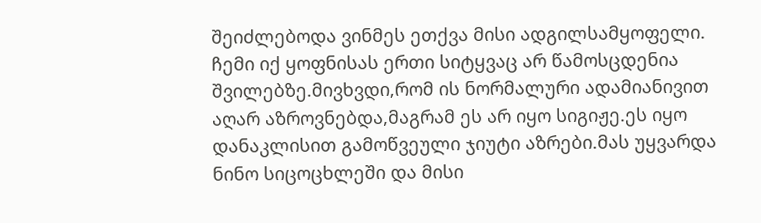შეიძლებოდა ვინმეს ეთქვა მისი ადგილსამყოფელი. ჩემი იქ ყოფნისას ერთი სიტყვაც არ წამოსცდენია შვილებზე.მივხვდი,რომ ის ნორმალური ადამიანივით აღარ აზროვნებდა,მაგრამ ეს არ იყო სიგიჟე.ეს იყო დანაკლისით გამოწვეული ჯიუტი აზრები.მას უყვარდა ნინო სიცოცხლეში და მისი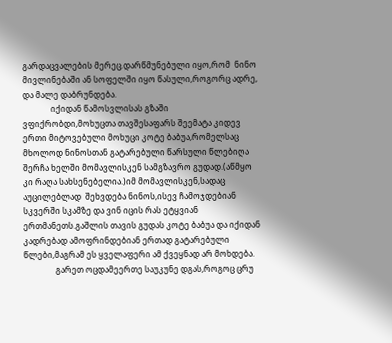გარდაცვალების მერეც.დარწმუნებული იყო,რომ  ნინო მივლინებაში ან სოფელში იყო წასული,როგორც ადრე, და მალე დაბრუნდება.
              იქიდან წამოსვლისას გზაში ვფიქრობდი,მოხუცთა თავშესაფარს შეემატა კიდევ ერთი მიტოვებული მოხუცი კოტე ბაბუა,რომელსაც მხოლოდ ნინოსთან გატარებული წარსული წლებიღა შერჩა ხელში მომავლისკენ სამგზავრო გუდად.(აწმყო კი რაღა სახსენებელია.)იმ მომავლისკენ,სადაც აუცილებლად  შეხვდება ნინოს,ისევ ჩამოჯდებიან სკვერში სკამზე და ვინ იცის რას ეტყვიან ერთმანეთს.გაშლის თავის გუდას კოტე ბაბუა და იქიდან კადრებად ამოფრინდებიან ერთად გატარებული წლები,მაგრამ ეს ყველაფერი ამ ქვეყნად არ მოხდება.
                გარეთ ოცდამეერთე საუკუნე დგას,როგოც ცრუ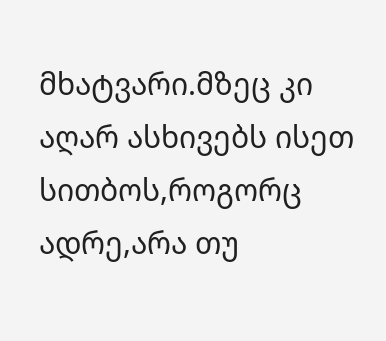მხატვარი.მზეც კი აღარ ასხივებს ისეთ სითბოს,როგორც ადრე,არა თუ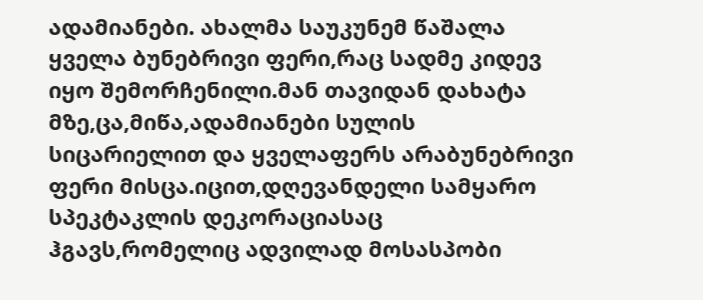ადამიანები. ახალმა საუკუნემ წაშალა ყველა ბუნებრივი ფერი,რაც სადმე კიდევ იყო შემორჩენილი.მან თავიდან დახატა მზე,ცა,მიწა,ადამიანები სულის სიცარიელით და ყველაფერს არაბუნებრივი ფერი მისცა.იცით,დღევანდელი სამყარო სპეკტაკლის დეკორაციასაც ჰგავს,რომელიც ადვილად მოსასპობი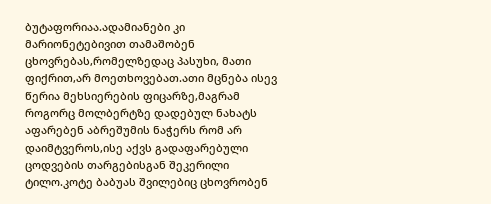ბუტაფორიაა.ადამიანები კი მარიონეტებივით თამაშობენ ცხოვრებას,რომელზედაც პასუხი, მათი ფიქრით,არ მოეთხოვებათ.ათი მცნება ისევ წერია მეხსიერების ფიცარზე,მაგრამ როგორც მოლბერტზე დადებულ ნახატს აფარებენ აბრეშუმის ნაჭერს რომ არ დაიმტვეროს,ისე აქვს გადაფარებული ცოდვების თარგებისგან შეკერილი ტილო.კოტე ბაბუას შვილებიც ცხოვრობენ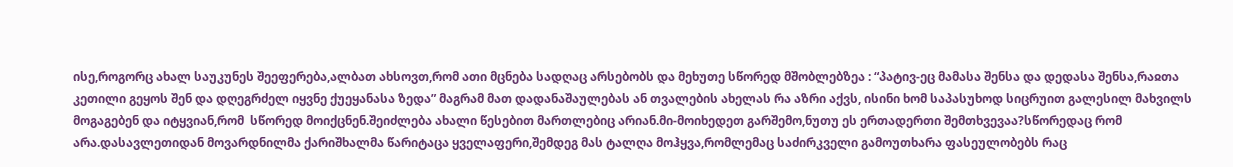ისე,როგორც ახალ საუკუნეს შეეფერება,ალბათ ახსოვთ,რომ ათი მცნება სადღაც არსებობს და მეხუთე სწორედ მშობლებზეა : “პატივ-ეც მამასა შენსა და დედასა შენსა,რაჲთა კეთილი გეყოს შენ და დღეგრძელ იყვნე ქუეყანასა ზედა” მაგრამ მათ დადანაშაულებას ან თვალების ახელას რა აზრი აქვს, ისინი ხომ საპასუხოდ სიცრუით გალესილ მახვილს მოგაგებენ და იტყვიან,რომ  სწორედ მოიქცნენ.შეიძლება ახალი წესებით მართლებიც არიან.მი-მოიხედეთ გარშემო,ნუთუ ეს ერთადერთი შემთხვევაა?სწორედაც რომ არა.დასავლეთიდან მოვარდნილმა ქარიშხალმა წარიტაცა ყველაფერი,შემდეგ მას ტალღა მოჰყვა,რომლემაც საძირკველი გამოუთხარა ფასეულობებს რაც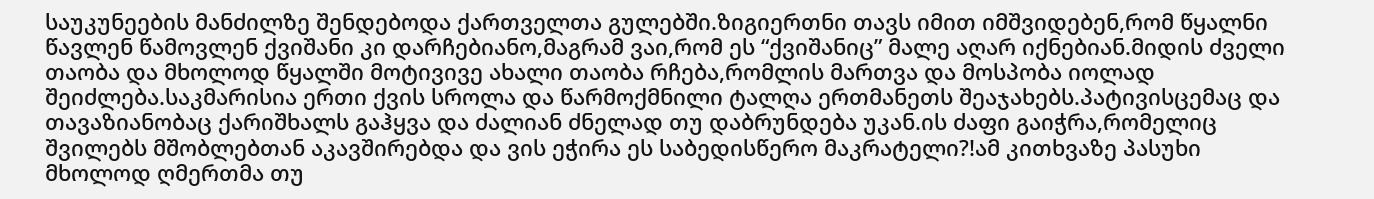საუკუნეების მანძილზე შენდებოდა ქართველთა გულებში.ზიგიერთნი თავს იმით იმშვიდებენ,რომ წყალნი წავლენ წამოვლენ ქვიშანი კი დარჩებიანო,მაგრამ ვაი,რომ ეს “ქვიშანიც” მალე აღარ იქნებიან.მიდის ძველი თაობა და მხოლოდ წყალში მოტივივე ახალი თაობა რჩება,რომლის მართვა და მოსპობა იოლად შეიძლება.საკმარისია ერთი ქვის სროლა და წარმოქმნილი ტალღა ერთმანეთს შეაჯახებს.პატივისცემაც და თავაზიანობაც ქარიშხალს გაჰყვა და ძალიან ძნელად თუ დაბრუნდება უკან.ის ძაფი გაიჭრა,რომელიც შვილებს მშობლებთან აკავშირებდა და ვის ეჭირა ეს საბედისწერო მაკრატელი?!ამ კითხვაზე პასუხი მხოლოდ ღმერთმა თუ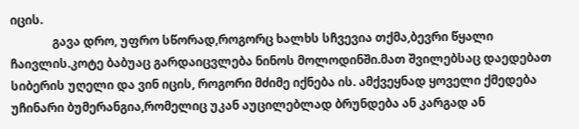იცის.
              გავა დრო, უფრო სწორად,როგორც ხალხს სჩვევია თქმა,ბევრი წყალი ჩაივლის.კოტე ბაბუაც გარდაიცვლება ნინოს მოლოდინში.მათ შვილებსაც დაედებათ სიბერის უღელი და ვინ იცის, როგორი მძიმე იქნება ის. ამქვეყნად ყოველი ქმედება უჩინარი ბუმერანგია,რომელიც უკან აუცილებლად ბრუნდება ან კარგად ან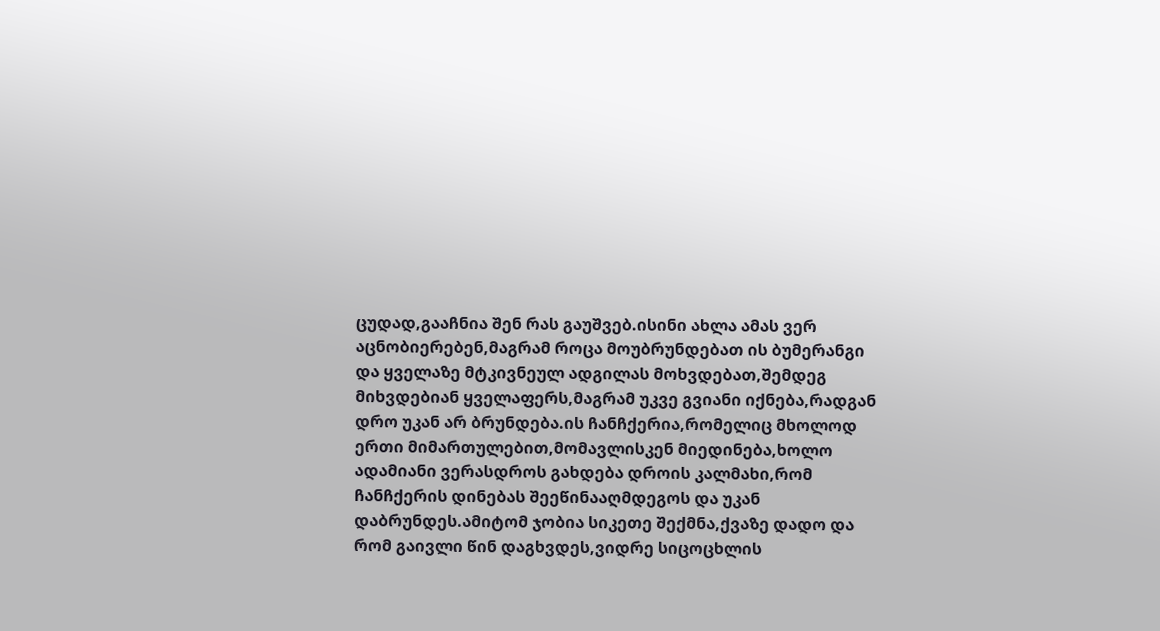ცუდად,გააჩნია შენ რას გაუშვებ.ისინი ახლა ამას ვერ აცნობიერებენ,მაგრამ როცა მოუბრუნდებათ ის ბუმერანგი და ყველაზე მტკივნეულ ადგილას მოხვდებათ,შემდეგ მიხვდებიან ყველაფერს,მაგრამ უკვე გვიანი იქნება,რადგან დრო უკან არ ბრუნდება.ის ჩანჩქერია,რომელიც მხოლოდ ერთი მიმართულებით,მომავლისკენ მიედინება,ხოლო ადამიანი ვერასდროს გახდება დროის კალმახი,რომ ჩანჩქერის დინებას შეეწინააღმდეგოს და უკან დაბრუნდეს.ამიტომ ჯობია სიკეთე შექმნა,ქვაზე დადო და რომ გაივლი წინ დაგხვდეს,ვიდრე სიცოცხლის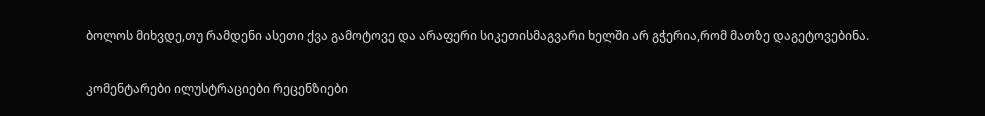ბოლოს მიხვდე,თუ რამდენი ასეთი ქვა გამოტოვე და არაფერი სიკეთისმაგვარი ხელში არ გჭერია,რომ მათზე დაგეტოვებინა.

კომენტარები ილუსტრაციები რეცენზიები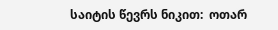საიტის წევრს ნიკით:  ოთარ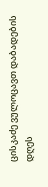ცისკაძე ვულოცავთ დაბადების დღეს